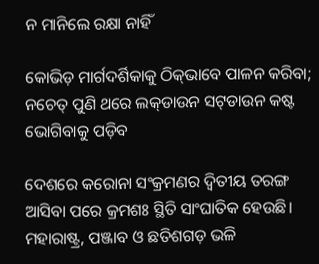ନ ମାନିଲେ ରକ୍ଷା ନାହିଁ

କୋଭିଡ଼ ମାର୍ଗଦର୍ଶିକାକୁ ଠିକ୍‌ଭାବେ ପାଳନ କରିବା; ନଚେତ୍‌ ପୁଣି ଥରେ ଲକ୍‌ଡାଉନ ସଟ୍‌ଡାଉନ କଷ୍ଟ ଭୋଗିବାକୁ ପଡ଼ିବ

ଦେଶରେ କରୋନା ସଂକ୍ରମଣର ଦ୍ବିତୀୟ ତରଙ୍ଗ ଆସିବା ପରେ କ୍ରମଶଃ ସ୍ଥିତି ସାଂଘାତିକ ହେଉଛି। ମହାରାଷ୍ଟ୍ର, ପଞ୍ଜାବ ଓ ଛତିଶଗଡ଼ ଭଳି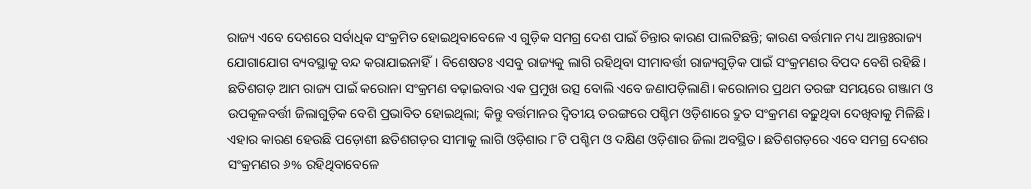ରାଜ୍ୟ ଏବେ ଦେଶରେ ସର୍ବାଧିକ ସଂକ୍ରମିତ ହୋଇଥିବାବେଳେ ଏ ଗୁଡ଼ିକ ସମଗ୍ର ଦେଶ ପାଇଁ ଚିନ୍ତାର କାରଣ ପାଲଟିଛନ୍ତି; କାରଣ ବର୍ତ୍ତମାନ ମଧ୍ୟ ଆନ୍ତଃରାଜ୍ୟ ଯୋଗାଯୋଗ ବ୍ୟବସ୍ଥାକୁ ବନ୍ଦ କରାଯାଇନାହିଁ। ବିଶେଷତଃ ଏସବୁ ରାଜ୍ୟକୁ ଲାଗି ରହିଥିବା ସୀମାବର୍ତ୍ତୀ ରାଜ୍ୟଗୁଡ଼ିକ ପାଇଁ ସଂକ୍ରମଣର ବିପଦ ବେଶି ରହିଛି। ଛତିଶଗଡ଼ ଆମ ରାଜ୍ୟ ପାଇଁ କରୋନା ସଂକ୍ରମଣ ବଢ଼ାଇବାର ଏକ ପ୍ରମୁଖ ଉତ୍ସ ବୋଲି ଏବେ ଜଣାପଡ଼ିଲାଣି। କରୋନାର ପ୍ରଥମ ତରଙ୍ଗ ସମୟରେ ଗଞ୍ଜାମ ଓ ଉପକୂଳବର୍ତ୍ତୀ ଜିଲାଗୁଡ଼ିକ ବେଶି ପ୍ରଭାବିତ ହୋଇଥିଲା; କିନ୍ତୁ ବର୍ତ୍ତମାନର ଦ୍ବିତୀୟ ତରଙ୍ଗରେ ପଶ୍ଚିମ ଓଡ଼ିଶାରେ ଦ୍ରୁତ ସଂକ୍ରମଣ ବଢ଼ୁଥିବା ଦେଖିବାକୁ ମିଳିଛି। ଏହାର କାରଣ ହେଉଛି ପଡ଼ୋଶୀ ଛତିଶଗଡ଼ର ସୀମାକୁ ଲାଗି ଓଡ଼ିଶାର ୮ଟି ପଶ୍ଚିମ ଓ ଦକ୍ଷିଣ ଓଡ଼ିଶାର ଜିଲା ଅବସ୍ଥିତ। ଛତିଶଗଡ଼ରେ ଏବେ ସମଗ୍ର ଦେଶର ସଂକ୍ରମଣର ୬% ରହିଥିବାବେଳେ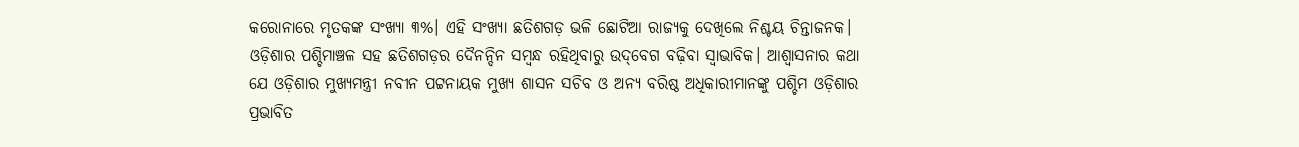କରୋନାରେ ମୃତକଙ୍କ ସଂଖ୍ୟା ୩%। ଏହି ସଂଖ୍ୟା ଛତିଶଗଡ଼ ଭଳି ଛୋଟିଆ ରାଜ୍ୟକୁ ଦେଖିଲେ ନିଶ୍ଚୟ ଚିନ୍ତାଜନକ। ଓଡ଼ିଶାର ପଶ୍ଚିମାଞ୍ଚଳ ସହ ଛତିଶଗଡ଼ର ଦୈନନ୍ଦିନ ସମ୍ବନ୍ଧ ରହିଥିବାରୁ ଉଦ୍‌ବେଗ ବଢ଼ିବା ସ୍ବାଭାବିକ। ଆଶ୍ବାସନାର କଥା ଯେ ଓଡ଼ିଶାର ମୁଖ୍ୟମନ୍ତ୍ରୀ ନବୀନ ପଟ୍ଟନାୟକ ମୁଖ୍ୟ ଶାସନ ସଚିବ ଓ ଅନ୍ୟ ବରିଷ୍ଠ ଅଧିକାରୀମାନଙ୍କୁ ପଶ୍ଚିମ ଓଡ଼ିଶାର ପ୍ରଭାବିତ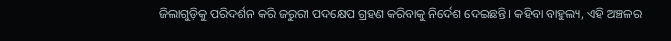ଜିଲାଗୁଡ଼ିକୁ ପରିଦର୍ଶନ କରି ଜରୁରୀ ପଦକ୍ଷେପ ଗ୍ରହଣ କରିବାକୁ ନିର୍ଦେଶ ଦେଇଛନ୍ତି। କହିବା ବାହୁଲ୍ୟ, ଏହି ଅଞ୍ଚଳର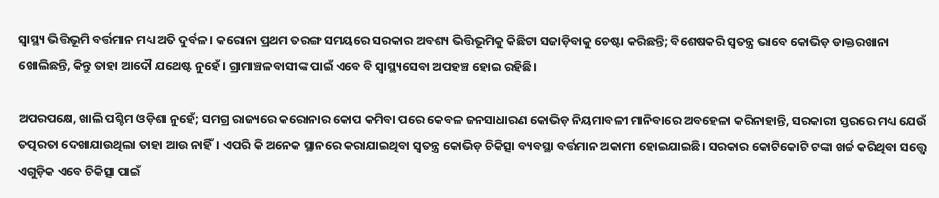ସ୍ବାସ୍ଥ୍ୟ ଭିତ୍ତିଭୂମି ବର୍ତ୍ତମାନ ମଧ୍ୟ ଅତି ଦୁର୍ବଳ। କରୋନା ପ୍ରଥମ ତରଙ୍ଗ ସମୟରେ ସରକାର ଅବଶ୍ୟ ଭିତ୍ତିଭୂମିକୁ କିଛିଟା ସଜାଡ଼ିବାକୁ ଚେଷ୍ଟା କରିଛନ୍ତି; ବିଶେଷକରି ସ୍ବତନ୍ତ୍ର ଭାବେ କୋଭିଡ଼ ଡାକ୍ତରଖାନା ଖୋଲିଛନ୍ତି, କିନ୍ତୁ ତାହା ଆଦୌ ଯଥେଷ୍ଟ ନୁହେଁ। ଗ୍ରାମାଞ୍ଚଳବାସୀଙ୍କ ପାଇଁ ଏବେ ବି ସ୍ବାସ୍ଥ୍ୟସେବା ଅପହଞ୍ଚ ହୋଇ ରହିଛି।

ଅପରପକ୍ଷେ, ଖାଲି ପଶ୍ଚିମ ଓଡ଼ିଶା ନୁହେଁ; ସମଗ୍ର ରାଜ୍ୟରେ କରୋନାର କୋପ କମିବା ପରେ କେବଳ ଜନସାଧାରଣ କୋଭିଡ଼ ନିୟମାବଳୀ ମାନିବାରେ ଅବହେଳା କରିନାହାନ୍ତି, ସରକାରୀ ସ୍ତରରେ ମଧ୍ୟ ଯେଉଁ ତତ୍ପରତା ଦେଖାଯାଉଥିଲା ତାହା ଆଉ ନାହିଁ। ଏପରି କି ଅନେକ ସ୍ଥାନରେ କରାଯାଇଥିବା ସ୍ବତନ୍ତ୍ର କୋଭିଡ଼ ଚିକିତ୍ସା ବ୍ୟବସ୍ଥା ବର୍ତ୍ତମାନ ଅକାମୀ ହୋଇଯାଇଛି। ସରକାର କୋଟିକୋଟି ଟଙ୍କା ଖର୍ଚ୍ଚ କରିଥିବା ସତ୍ତ୍ବେ ଏଗୁଡ଼ିକ ଏବେ ଚିକିତ୍ସା ପାଇଁ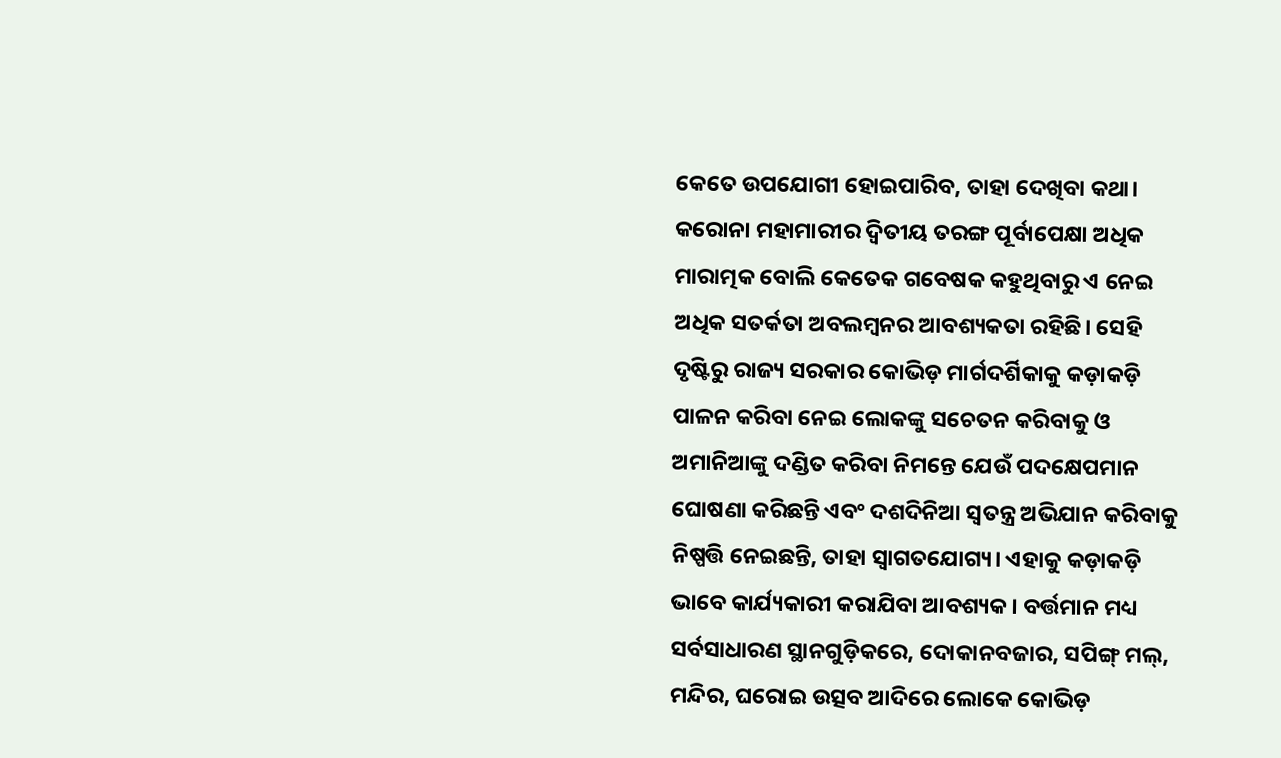କେତେ ଉପଯୋଗୀ ହୋଇପାରିବ, ତାହା ଦେଖିବା କଥା। କରୋନା ମହାମାରୀର ଦ୍ବିତୀୟ ତରଙ୍ଗ ପୂର୍ବାପେକ୍ଷା ଅଧିକ ମାରାତ୍ମକ ବୋଲି କେତେକ ଗବେଷକ କହୁଥିବାରୁ ଏ ନେଇ ଅଧିକ ସତର୍କତା ଅବଲମ୍ବନର ଆବଶ୍ୟକତା ରହିଛି। ସେହି ଦୃଷ୍ଟିରୁ ରାଜ୍ୟ ସରକାର କୋଭିଡ଼ ମାର୍ଗଦର୍ଶିକାକୁ କଡ଼ାକଡ଼ି ପାଳନ କରିବା ନେଇ ଲୋକଙ୍କୁ ସଚେତନ କରିବାକୁ ଓ ଅମାନିଆଙ୍କୁ ଦଣ୍ଡିତ କରିବା ନିମନ୍ତେ ଯେଉଁ ପଦକ୍ଷେପମାନ ଘୋଷଣା କରିଛନ୍ତି ଏବଂ ଦଶଦିନିଆ ସ୍ବତନ୍ତ୍ର ଅଭିଯାନ କରିବାକୁ ନିଷ୍ପତ୍ତି ନେଇଛନ୍ତି, ତାହା ସ୍ବାଗତଯୋଗ୍ୟ। ଏହାକୁ କଡ଼ାକଡ଼ି ଭାବେ କାର୍ଯ୍ୟକାରୀ କରାଯିବା ଆବଶ୍ୟକ। ବର୍ତ୍ତମାନ ମଧ୍ୟ ସର୍ବସାଧାରଣ ସ୍ଥାନଗୁଡ଼ିକରେ, ଦୋକାନବଜାର, ସପିଙ୍ଗ୍‌ ମଲ୍‌, ମନ୍ଦିର, ଘରୋଇ ଉତ୍ସବ ଆଦିରେ ଲୋକେ କୋଭିଡ଼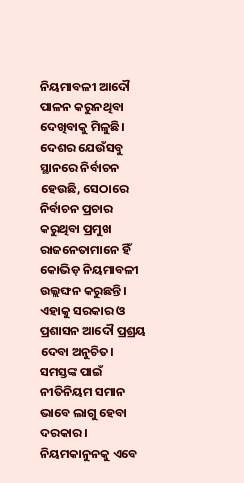ନିୟମାବଳୀ ଆଦୌ ପାଳନ କରୁନଥିବା ଦେଖିବାକୁ ମିଳୁଛି। ଦେଶର ଯେଉଁସବୁ ସ୍ଥାନରେ ନିର୍ବାଚନ ହେଉଛି, ସେଠାରେ ନିର୍ବାଚନ ପ୍ରଚାର କରୁଥିବା ପ୍ରମୁଖ ରାଜନେତାମାନେ ହିଁ କୋଭିଡ଼ ନିୟମାବଳୀ ଉଲ୍ଲଙ୍ଘନ କରୁଛନ୍ତି। ଏହାକୁ ସରକାର ଓ ପ୍ରଶାସନ ଆଦୌ ପ୍ରଶ୍ରୟ ଦେବା ଅନୁଚିତ। ସମସ୍ତଙ୍କ ପାଇଁ ନୀତିନିୟମ ସମାନ ଭାବେ ଲାଗୁ ହେବା ଦରକାର। ନିୟମକାନୁନକୁ ଏବେ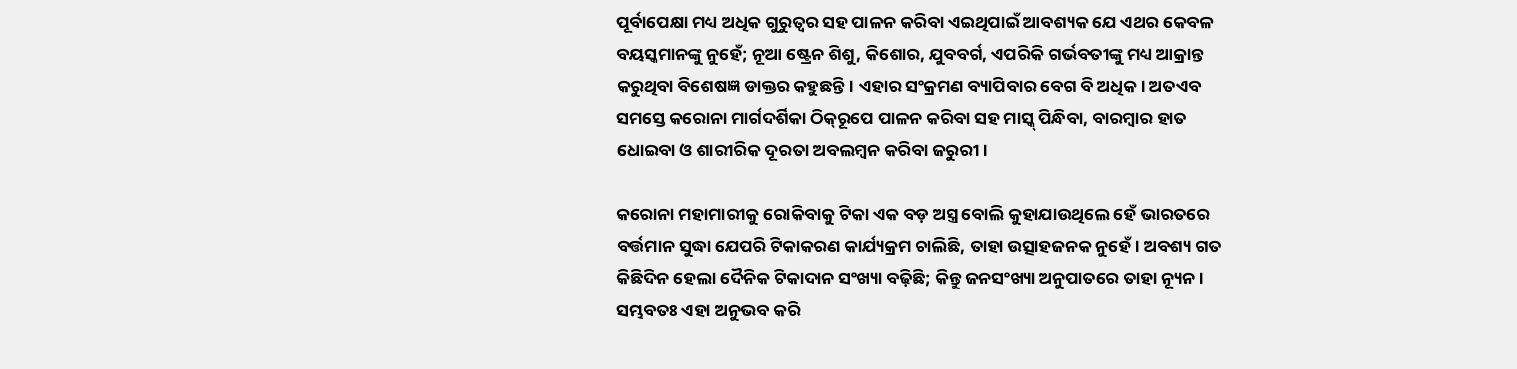ପୂର୍ବାପେକ୍ଷା ମଧ୍ୟ ଅଧିକ ଗୁରୁତ୍ବର ସହ ପାଳନ କରିବା ଏଇଥିପାଇଁ ଆବଶ୍ୟକ ଯେ ଏଥର କେବଳ ବୟସ୍କମାନଙ୍କୁ ନୁହେଁ; ନୂଆ ଷ୍ଟ୍ରେନ ଶିଶୁ, କିଶୋର, ଯୁବବର୍ଗ, ଏପରିକି ଗର୍ଭବତୀଙ୍କୁ ମଧ୍ୟ ଆକ୍ରାନ୍ତ କରୁଥିବା ବିଶେଷଜ୍ଞ ଡାକ୍ତର କହୁଛନ୍ତି। ଏହାର ସଂକ୍ରମଣ ବ୍ୟାପିବାର ବେଗ ବି ଅଧିକ। ଅତଏବ ସମସ୍ତେ କରୋନା ମାର୍ଗଦର୍ଶିକା ଠିକ୍‌ରୂପେ ପାଳନ କରିବା ସହ ମାସ୍କ୍‌ ପିନ୍ଧିବା, ବାରମ୍ବାର ହାତ ଧୋଇବା ଓ ଶାରୀରିକ ଦୂରତା ଅବଲମ୍ବନ କରିବା ଜରୁରୀ।

କରୋନା ମହାମାରୀକୁ ରୋକିବାକୁ ଟିକା ଏକ ବଡ଼ ଅସ୍ତ୍ର ବୋଲି କୁହାଯାଉଥିଲେ ହେଁ ଭାରତରେ ବର୍ତ୍ତମାନ ସୁଦ୍ଧା ଯେପରି ଟିକାକରଣ କାର୍ଯ୍ୟକ୍ରମ ଚାଲିଛି, ତାହା ଉତ୍ସାହଜନକ ନୁହେଁ। ଅବଶ୍ୟ ଗତ କିଛିଦିନ ହେଲା ଦୈନିକ ଟିକାଦାନ ସଂଖ୍ୟା ବଢ଼ିଛି; କିନ୍ତୁ ଜନସଂଖ୍ୟା ଅନୁପାତରେ ତାହା ନ୍ୟୂନ। ସମ୍ଭବତଃ ଏହା ଅନୁଭବ କରି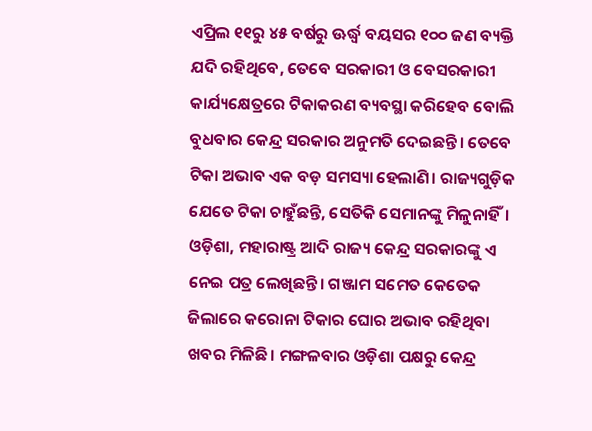ଏପ୍ରିଲ ୧୧ରୁ ୪୫ ବର୍ଷରୁ ଊର୍ଦ୍ଧ୍ବ ବୟସର ୧୦୦ ଜଣ ବ୍ୟକ୍ତି ଯଦି ରହିଥିବେ, ତେବେ ସରକାରୀ ଓ ବେସରକାରୀ କାର୍ଯ୍ୟକ୍ଷେତ୍ରରେ ଟିକାକରଣ ବ୍ୟବସ୍ଥା କରିହେବ ବୋଲି ବୁଧବାର କେନ୍ଦ୍ର ସରକାର ଅନୁମତି ଦେଇଛନ୍ତି। ତେବେ ଟିକା ଅଭାବ ଏକ ବଡ଼ ସମସ୍ୟା ହେଲାଣି। ରାଜ୍ୟଗୁଡ଼ିକ ଯେତେ ଟିକା ଚାହୁଁଛନ୍ତି, ସେତିକି ସେମାନଙ୍କୁ ମିଳୁନାହିଁ। ଓଡ଼ିଶା, ମହାରାଷ୍ଟ୍ର ଆଦି ରାଜ୍ୟ କେନ୍ଦ୍ର ସରକାରଙ୍କୁ ଏ ନେଇ ପତ୍ର ଲେଖିଛନ୍ତି। ଗଞ୍ଜାମ ସମେତ କେତେକ ଜିଲାରେ କରୋନା ଟିକାର ଘୋର ଅଭାବ ରହିଥିବା ଖବର ମିଳିଛି। ମଙ୍ଗଳବାର ଓଡ଼ିଶା ପକ୍ଷରୁ କେନ୍ଦ୍ର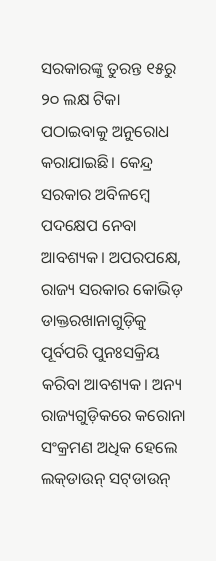ସରକାରଙ୍କୁ ତୁରନ୍ତ ୧୫ରୁ ୨୦ ଲକ୍ଷ ଟିକା ପଠାଇବାକୁ ଅନୁରୋଧ କରାଯାଇଛି। କେନ୍ଦ୍ର ସରକାର ଅବିଳମ୍ବେ ପଦକ୍ଷେପ ନେବା ଆବଶ୍ୟକ। ଅପରପକ୍ଷେ, ରାଜ୍ୟ ସରକାର କୋଭିଡ଼ ଡାକ୍ତରଖାନାଗୁଡ଼ିକୁ ପୂର୍ବପରି ପୁନଃସକ୍ରିୟ କରିବା ଆବଶ୍ୟକ। ଅନ୍ୟ ରାଜ୍ୟଗୁଡ଼ିକରେ କରୋନା ସଂକ୍ରମଣ ଅଧିକ ହେଲେ ଲକ୍‌ଡାଉନ୍ ସଟ୍‌ଡାଉନ୍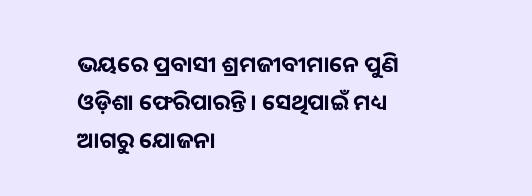ଭୟରେ ପ୍ରବାସୀ ଶ୍ରମଜୀବୀମାନେ ପୁଣି ଓଡ଼ିଶା ଫେରିପାରନ୍ତି। ସେଥିପାଇଁ ମଧ୍ୟ ଆଗରୁ ଯୋଜନା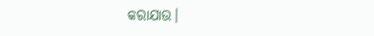କରାଯାଉ।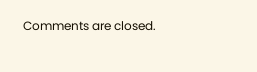Comments are closed.